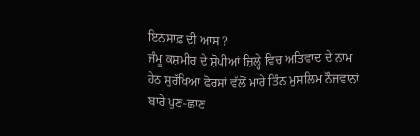ਇਨਸਾਫ਼ ਦੀ ਆਸ ?
ਜੰਮੂ ਕਸ਼ਮੀਰ ਦੇ ਸ਼ੋਪੀਆਂ ਜ਼ਿਲ੍ਹੇ ਵਿਚ ਅਤਿਵਾਦ ਦੇ ਨਾਮ ਹੇਠ ਸੁਰੱਖਿਆ ਫੋਰਸਾਂ ਵੱਲੋਂ ਮਾਰੇ ਤਿੰਨ ਮੁਸਲਿਮ ਨੌਜਵਾਨਾਂ ਬਾਰੇ ਪੁਣ-ਛਾਣ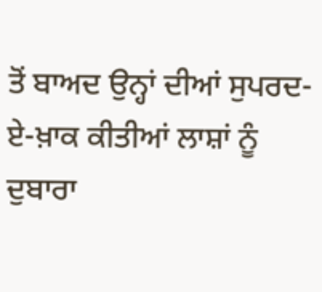ਤੋਂ ਬਾਅਦ ਉਨ੍ਹਾਂ ਦੀਆਂ ਸੁਪਰਦ-ਏ-ਖ਼ਾਕ ਕੀਤੀਆਂ ਲਾਸ਼ਾਂ ਨੂੰ ਦੁਬਾਰਾ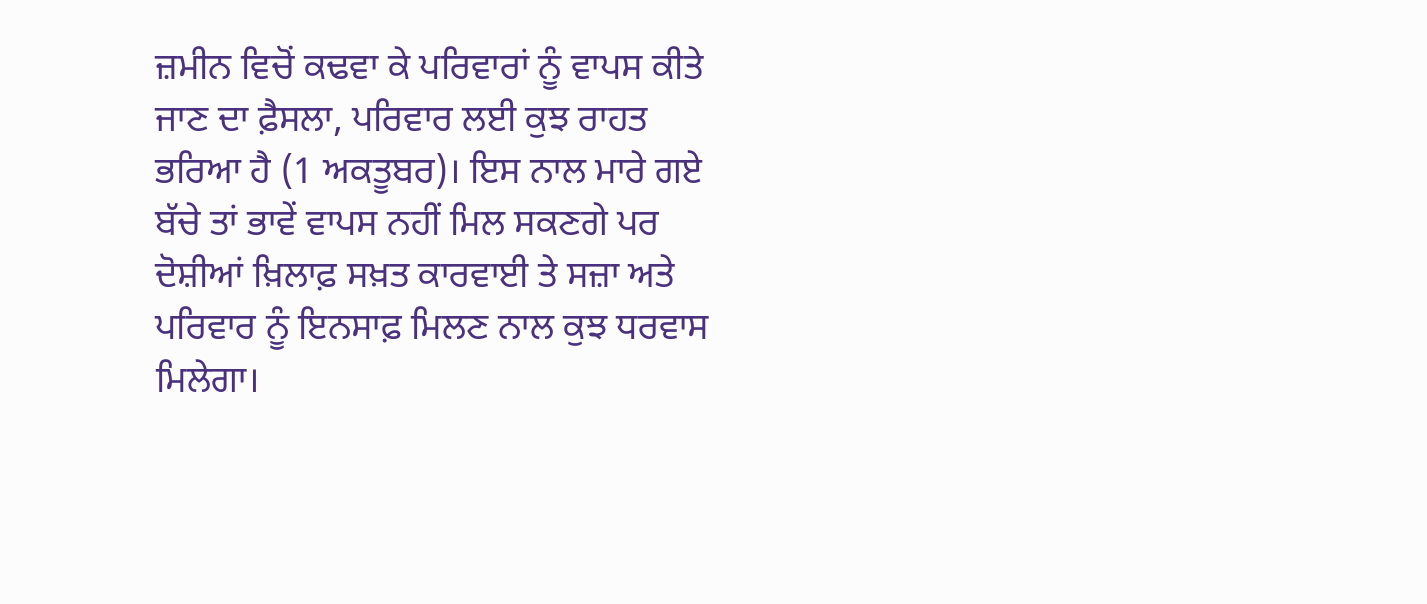ਜ਼ਮੀਨ ਵਿਚੋਂ ਕਢਵਾ ਕੇ ਪਰਿਵਾਰਾਂ ਨੂੰ ਵਾਪਸ ਕੀਤੇ ਜਾਣ ਦਾ ਫ਼ੈਸਲਾ, ਪਰਿਵਾਰ ਲਈ ਕੁਝ ਰਾਹਤ ਭਰਿਆ ਹੈ (1 ਅਕਤੂਬਰ)। ਇਸ ਨਾਲ ਮਾਰੇ ਗਏ ਬੱਚੇ ਤਾਂ ਭਾਵੇਂ ਵਾਪਸ ਨਹੀਂ ਮਿਲ ਸਕਣਗੇ ਪਰ ਦੋਸ਼ੀਆਂ ਖ਼ਿਲਾਫ਼ ਸਖ਼ਤ ਕਾਰਵਾਈ ਤੇ ਸਜ਼ਾ ਅਤੇ ਪਰਿਵਾਰ ਨੂੰ ਇਨਸਾਫ਼ ਮਿਲਣ ਨਾਲ ਕੁਝ ਧਰਵਾਸ ਮਿਲੇਗਾ।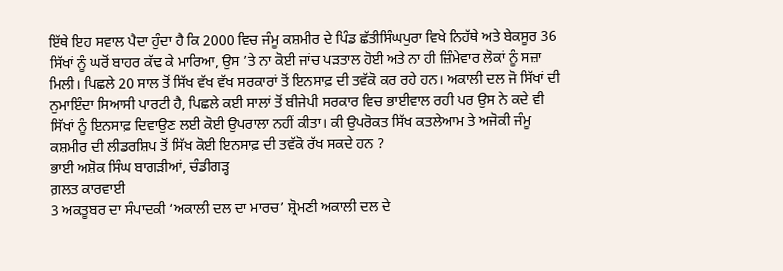ਇੱਥੇ ਇਹ ਸਵਾਲ ਪੈਦਾ ਹੁੰਦਾ ਹੈ ਕਿ 2000 ਵਿਚ ਜੰਮੂ ਕਸ਼ਮੀਰ ਦੇ ਪਿੰਡ ਛੱਤੀਸਿੰਘਪੁਰਾ ਵਿਖੇ ਨਿਹੱਥੇ ਅਤੇ ਬੇਕਸੂਰ 36 ਸਿੱਖਾਂ ਨੂੰ ਘਰੋਂ ਬਾਹਰ ਕੱਢ ਕੇ ਮਾਰਿਆ, ਉਸ ’ਤੇ ਨਾ ਕੋਈ ਜਾਂਚ ਪੜਤਾਲ ਹੋਈ ਅਤੇ ਨਾ ਹੀ ਜ਼ਿੰਮੇਵਾਰ ਲੋਕਾਂ ਨੂੰ ਸਜ਼ਾ ਮਿਲੀ। ਪਿਛਲੇ 20 ਸਾਲ ਤੋਂ ਸਿੱਖ ਵੱਖ ਵੱਖ ਸਰਕਾਰਾਂ ਤੋਂ ਇਨਸਾਫ਼ ਦੀ ਤਵੱਕੋ ਕਰ ਰਹੇ ਹਨ। ਅਕਾਲੀ ਦਲ ਜੋ ਸਿੱਖਾਂ ਦੀ ਨੁਮਾਇੰਦਾ ਸਿਆਸੀ ਪਾਰਟੀ ਹੈ, ਪਿਛਲੇ ਕਈ ਸਾਲਾਂ ਤੋਂ ਬੀਜੇਪੀ ਸਰਕਾਰ ਵਿਚ ਭਾਈਵਾਲ ਰਹੀ ਪਰ ਉਸ ਨੇ ਕਦੇ ਵੀ ਸਿੱਖਾਂ ਨੂੰ ਇਨਸਾਫ਼ ਦਿਵਾਉਣ ਲਈ ਕੋਈ ਉਪਰਾਲਾ ਨਹੀਂ ਕੀਤਾ। ਕੀ ਉਪਰੋਕਤ ਸਿੱਖ ਕਤਲੇਆਮ ਤੇ ਅਜੋਕੀ ਜੰਮੂ ਕਸ਼ਮੀਰ ਦੀ ਲੀਡਰਸ਼ਿਪ ਤੋਂ ਸਿੱਖ ਕੋਈ ਇਨਸਾਫ਼ ਦੀ ਤਵੱਕੋ ਰੱਖ ਸਕਦੇ ਹਨ ?
ਭਾਈ ਅਸ਼ੋਕ ਸਿੰਘ ਬਾਗੜੀਆਂ, ਚੰਡੀਗੜ੍ਹ
ਗ਼ਲਤ ਕਾਰਵਾਈ
3 ਅਕਤੂਬਰ ਦਾ ਸੰਪਾਦਕੀ ‘ਅਕਾਲੀ ਦਲ ਦਾ ਮਾਰਚ’ ਸ਼੍ਰੋਮਣੀ ਅਕਾਲੀ ਦਲ ਦੇ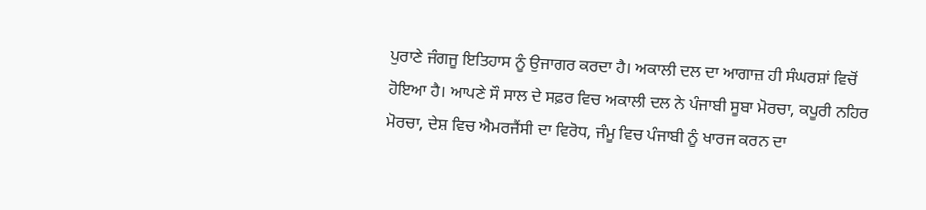ਪੁਰਾਣੇ ਜੰਗਜੂ ਇਤਿਹਾਸ ਨੂੰ ਉਜਾਗਰ ਕਰਦਾ ਹੈ। ਅਕਾਲੀ ਦਲ ਦਾ ਆਗਾਜ਼ ਹੀ ਸੰਘਰਸ਼ਾਂ ਵਿਚੋਂ ਹੋਇਆ ਹੈ। ਆਪਣੇ ਸੌ ਸਾਲ ਦੇ ਸਫ਼ਰ ਵਿਚ ਅਕਾਲੀ ਦਲ ਨੇ ਪੰਜਾਬੀ ਸੂਬਾ ਮੋਰਚਾ, ਕਪੂਰੀ ਨਹਿਰ ਮੋਰਚਾ, ਦੇਸ਼ ਵਿਚ ਐਮਰਜੈਂਸੀ ਦਾ ਵਿਰੋਧ, ਜੰਮੂ ਵਿਚ ਪੰਜਾਬੀ ਨੂੰ ਖਾਰਜ ਕਰਨ ਦਾ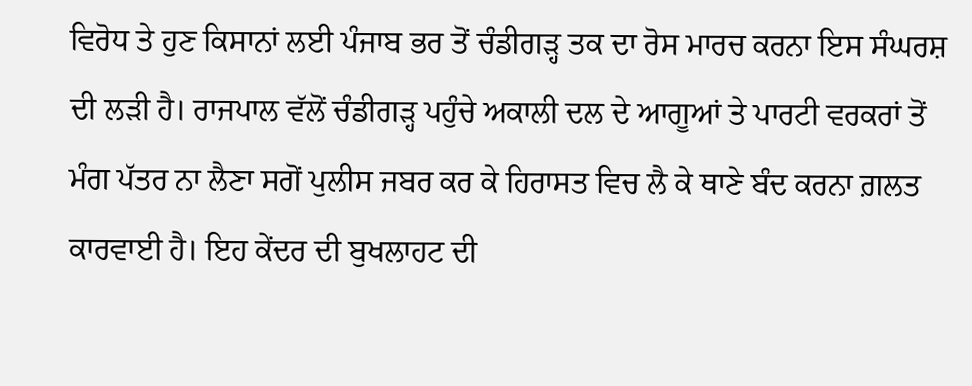ਵਿਰੋਧ ਤੇ ਹੁਣ ਕਿਸਾਨਾਂ ਲਈ ਪੰਜਾਬ ਭਰ ਤੋਂ ਚੰਡੀਗੜ੍ਹ ਤਕ ਦਾ ਰੋਸ ਮਾਰਚ ਕਰਨਾ ਇਸ ਸੰਘਰਸ਼ ਦੀ ਲੜੀ ਹੈ। ਰਾਜਪਾਲ ਵੱਲੋਂ ਚੰਡੀਗੜ੍ਹ ਪਹੁੰਚੇ ਅਕਾਲੀ ਦਲ ਦੇ ਆਗੂਆਂ ਤੇ ਪਾਰਟੀ ਵਰਕਰਾਂ ਤੋਂ ਮੰਗ ਪੱਤਰ ਨਾ ਲੈਣਾ ਸਗੋਂ ਪੁਲੀਸ ਜਬਰ ਕਰ ਕੇ ਹਿਰਾਸਤ ਵਿਚ ਲੈ ਕੇ ਥਾਣੇ ਬੰਦ ਕਰਨਾ ਗ਼ਲਤ ਕਾਰਵਾਈ ਹੈ। ਇਹ ਕੇਂਦਰ ਦੀ ਬੁਖਲਾਹਟ ਦੀ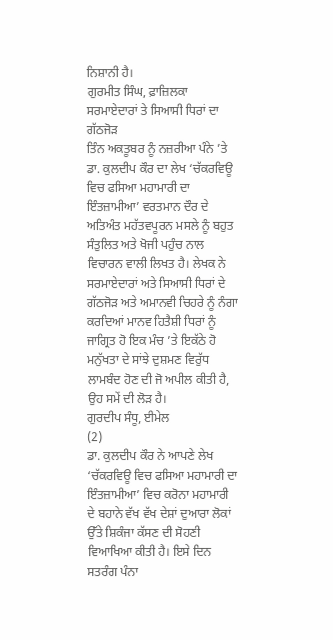ਨਿਸ਼ਾਨੀ ਹੈ।
ਗੁਰਮੀਤ ਸਿੰਘ, ਫ਼ਾਜ਼ਿਲਕਾ
ਸਰਮਾਏਦਾਰਾਂ ਤੇ ਸਿਆਸੀ ਧਿਰਾਂ ਦਾ ਗੱਠਜੋੜ
ਤਿੰਨ ਅਕਤੂਬਰ ਨੂੰ ਨਜ਼ਰੀਆ ਪੰਨੇ ’ਤੇ ਡਾ. ਕੁਲਦੀਪ ਕੌਰ ਦਾ ਲੇਖ ‘ਚੱਕਰਵਿਊ ਵਿਚ ਫਸਿਆ ਮਹਾਮਾਰੀ ਦਾ ਇੰਤਜ਼ਾਮੀਆ’ ਵਰਤਮਾਨ ਦੌਰ ਦੇ ਅਤਿਅੰਤ ਮਹੱਤਵਪੂਰਨ ਮਸਲੇ ਨੂੰ ਬਹੁਤ ਸੰਤੁਲਿਤ ਅਤੇ ਖੋਜੀ ਪਹੁੰਚ ਨਾਲ ਵਿਚਾਰਨ ਵਾਲੀ ਲਿਖਤ ਹੈ। ਲੇਖਕ ਨੇ ਸਰਮਾਏਦਾਰਾਂ ਅਤੇ ਸਿਆਸੀ ਧਿਰਾਂ ਦੇ ਗੱਠਜੋੜ ਅਤੇ ਅਮਾਨਵੀ ਚਿਹਰੇ ਨੂੰ ਨੰਗਾ ਕਰਦਿਆਂ ਮਾਨਵ ਹਿਤੈਸ਼ੀ ਧਿਰਾਂ ਨੂੰ ਜਾਗ੍ਰਿਤ ਹੋ ਇਕ ਮੰਚ ’ਤੇ ਇਕੱਠੇ ਹੋ ਮਨੁੱਖਤਾ ਦੇ ਸਾਂਝੇ ਦੁਸ਼ਮਣ ਵਿਰੁੱਧ ਲਾਮਬੰਦ ਹੋਣ ਦੀ ਜੋ ਅਪੀਲ ਕੀਤੀ ਹੈ, ਉਹ ਸਮੇਂ ਦੀ ਲੋੜ ਹੈ।
ਗੁਰਦੀਪ ਸੰਧੂ, ਈਮੇਲ
(2)
ਡਾ. ਕੁਲਦੀਪ ਕੌਰ ਨੇ ਆਪਣੇ ਲੇਖ ‘ਚੱਕਰਵਿਊ ਵਿਚ ਫਸਿਆ ਮਹਾਮਾਰੀ ਦਾ ਇੰਤਜ਼ਾਮੀਆ’ ਵਿਚ ਕਰੋਨਾ ਮਹਾਮਾਰੀ ਦੇ ਬਹਾਨੇ ਵੱਖ ਵੱਖ ਦੇਸ਼ਾਂ ਦੁਆਰਾ ਲੋਕਾਂ ਉੱਤੇ ਸ਼ਿਕੰਜਾ ਕੱਸਣ ਦੀ ਸੋਹਣੀ ਵਿਆਖਿਆ ਕੀਤੀ ਹੈ। ਇਸੇ ਦਿਨ ਸਤਰੰਗ ਪੰਨਾ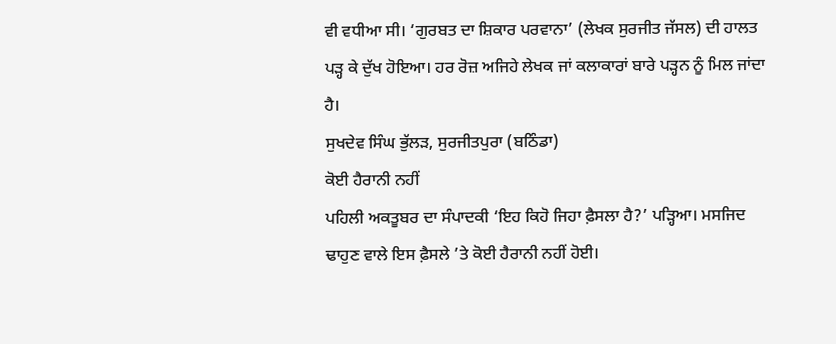ਵੀ ਵਧੀਆ ਸੀ। ‘ਗੁਰਬਤ ਦਾ ਸ਼ਿਕਾਰ ਪਰਵਾਨਾ’ (ਲੇਖਕ ਸੁਰਜੀਤ ਜੱਸਲ) ਦੀ ਹਾਲਤ ਪੜ੍ਹ ਕੇ ਦੁੱਖ ਹੋਇਆ। ਹਰ ਰੋਜ਼ ਅਜਿਹੇ ਲੇਖਕ ਜਾਂ ਕਲਾਕਾਰਾਂ ਬਾਰੇ ਪੜ੍ਹਨ ਨੂੰ ਮਿਲ ਜਾਂਦਾ ਹੈ।
ਸੁਖਦੇਵ ਸਿੰਘ ਭੁੱਲੜ, ਸੁਰਜੀਤਪੁਰਾ (ਬਠਿੰਡਾ)
ਕੋਈ ਹੈਰਾਨੀ ਨਹੀਂ
ਪਹਿਲੀ ਅਕਤੂਬਰ ਦਾ ਸੰਪਾਦਕੀ ‘ਇਹ ਕਿਹੋ ਜਿਹਾ ਫ਼ੈਸਲਾ ਹੈ?’ ਪੜ੍ਹਿਆ। ਮਸਜਿਦ ਢਾਹੁਣ ਵਾਲੇ ਇਸ ਫ਼ੈਸਲੇ ’ਤੇ ਕੋਈ ਹੈਰਾਨੀ ਨਹੀਂ ਹੋਈ।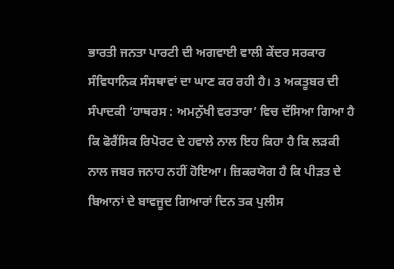ਭਾਰਤੀ ਜਨਤਾ ਪਾਰਟੀ ਦੀ ਅਗਵਾਈ ਵਾਲੀ ਕੇਂਦਰ ਸਰਕਾਰ ਸੰਵਿਧਾਨਿਕ ਸੰਸਥਾਵਾਂ ਦਾ ਘਾਣ ਕਰ ਰਹੀ ਹੈ। 3 ਅਕਤੂਬਰ ਦੀ ਸੰਪਾਦਕੀ ‘ਹਾਥਰਸ : ਅਮਨੁੱਖੀ ਵਰਤਾਰਾ’ ਵਿਚ ਦੱਸਿਆ ਗਿਆ ਹੈ ਕਿ ਫੋਰੈਂਸਿਕ ਰਿਪੋਰਟ ਦੇ ਹਵਾਲੇ ਨਾਲ ਇਹ ਕਿਹਾ ਹੈ ਕਿ ਲੜਕੀ ਨਾਲ ਜਬਰ ਜਨਾਹ ਨਹੀਂ ਹੋਇਆ। ਜ਼ਿਕਰਯੋਗ ਹੈ ਕਿ ਪੀੜਤ ਦੇ ਬਿਆਨਾਂ ਦੇ ਬਾਵਜੂਦ ਗਿਆਰਾਂ ਦਿਨ ਤਕ ਪੁਲੀਸ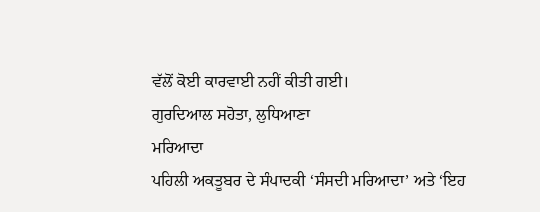ਵੱਲੋਂ ਕੋਈ ਕਾਰਵਾਈ ਨਹੀਂ ਕੀਤੀ ਗਈ।
ਗੁਰਦਿਆਲ ਸਹੋਤਾ, ਲੁਧਿਆਣਾ
ਮਰਿਆਦਾ
ਪਹਿਲੀ ਅਕਤੂਬਰ ਦੇ ਸੰਪਾਦਕੀ ‘ਸੰਸਦੀ ਮਰਿਆਦਾ’ ਅਤੇ ‘ਇਹ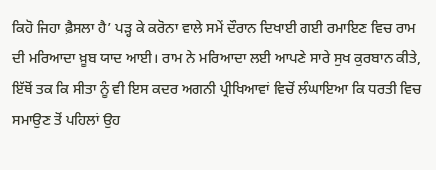ਕਿਹੋ ਜਿਹਾ ਫ਼ੈਸਲਾ ਹੈ’ ਪੜ੍ਹ ਕੇ ਕਰੋਨਾ ਵਾਲੇ ਸਮੇਂ ਦੌਰਾਨ ਦਿਖਾਈ ਗਈ ਰਮਾਇਣ ਵਿਚ ਰਾਮ ਦੀ ਮਰਿਆਦਾ ਖ਼ੂਬ ਯਾਦ ਆਈ। ਰਾਮ ਨੇ ਮਰਿਆਦਾ ਲਈ ਆਪਣੇ ਸਾਰੇ ਸੁਖ ਕੁਰਬਾਨ ਕੀਤੇ, ਇੱਥੋਂ ਤਕ ਕਿ ਸੀਤਾ ਨੂੰ ਵੀ ਇਸ ਕਦਰ ਅਗਨੀ ਪ੍ਰੀਖਿਆਵਾਂ ਵਿਚੋਂ ਲੰਘਾਇਆ ਕਿ ਧਰਤੀ ਵਿਚ ਸਮਾਉਣ ਤੋਂ ਪਹਿਲਾਂ ਉਹ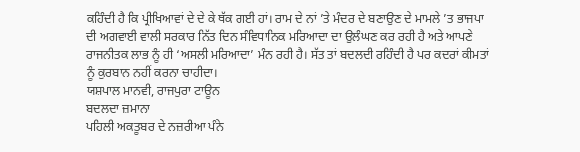ਕਹਿੰਦੀ ਹੈ ਕਿ ਪ੍ਰੀਖਿਆਵਾਂ ਦੇ ਦੇ ਕੇ ਥੱਕ ਗਈ ਹਾਂ। ਰਾਮ ਦੇ ਨਾਂ ’ਤੇ ਮੰਦਰ ਦੇ ਬਣਾਉਣ ਦੇ ਮਾਮਲੇ ’ਤ ਭਾਜਪਾ ਦੀ ਅਗਵਾਈ ਵਾਲੀ ਸਰਕਾਰ ਨਿੱਤ ਦਿਨ ਸੰਵਿਧਾਨਿਕ ਮਰਿਆਦਾ ਦਾ ਉਲੰਘਣ ਕਰ ਰਹੀ ਹੈ ਅਤੇ ਆਪਣੇ ਰਾਜਨੀਤਕ ਲਾਭ ਨੂੰ ਹੀ ‘ਅਸਲੀ ਮਰਿਆਦਾ’ ਮੰਨ ਰਹੀ ਹੈ। ਸੱਤ ਤਾਂ ਬਦਲਦੀ ਰਹਿੰਦੀ ਹੈ ਪਰ ਕਦਰਾਂ ਕੀਮਤਾਂ ਨੂੰ ਕੁਰਬਾਨ ਨਹੀਂ ਕਰਨਾ ਚਾਹੀਦਾ।
ਯਸ਼ਪਾਲ ਮਾਨਵੀ, ਰਾਜਪੁਰਾ ਟਾਊਨ
ਬਦਲਦਾ ਜ਼ਮਾਨਾ
ਪਹਿਲੀ ਅਕਤੂਬਰ ਦੇ ਨਜ਼ਰੀਆ ਪੰਨੇ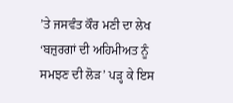’ਤੇ ਜਸਵੰਤ ਕੌਰ ਮਣੀ ਦਾ ਲੇਖ ‘ਬਜ਼ੁਰਗਾਂ ਦੀ ਅਹਿਮੀਅਤ ਨੂੰ ਸਮਝਣ ਦੀ ਲੋੜ’ ਪੜ੍ਹ ਕੇ ਇਸ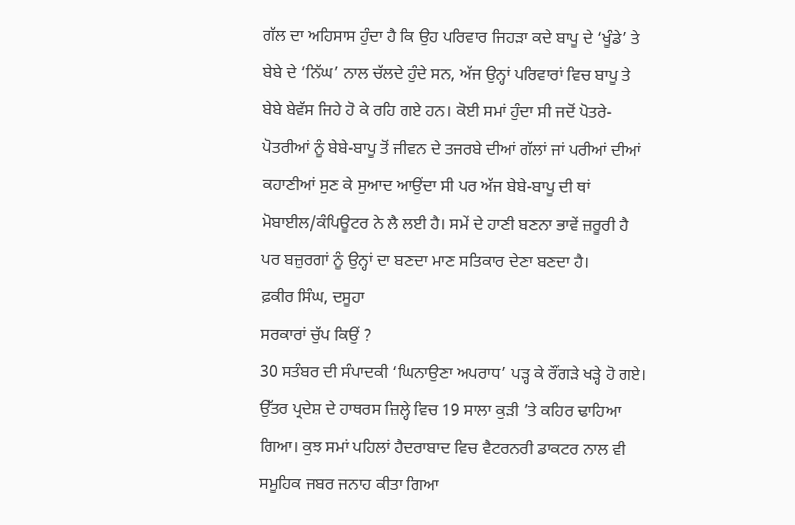ਗੱਲ ਦਾ ਅਹਿਸਾਸ ਹੁੰਦਾ ਹੈ ਕਿ ਉਹ ਪਰਿਵਾਰ ਜਿਹੜਾ ਕਦੇ ਬਾਪੂ ਦੇ ‘ਖੂੰਡੇ’ ਤੇ ਬੇਬੇ ਦੇ ‘ਨਿੱਘ’ ਨਾਲ ਚੱਲਦੇ ਹੁੰਦੇ ਸਨ, ਅੱਜ ਉਨ੍ਹਾਂ ਪਰਿਵਾਰਾਂ ਵਿਚ ਬਾਪੂ ਤੇ ਬੇਬੇ ਬੇਵੱਸ ਜਿਹੇ ਹੋ ਕੇ ਰਹਿ ਗਏ ਹਨ। ਕੋਈ ਸਮਾਂ ਹੁੰਦਾ ਸੀ ਜਦੋਂ ਪੋਤਰੇ-ਪੋਤਰੀਆਂ ਨੂੰ ਬੇਬੇ-ਬਾਪੂ ਤੋਂ ਜੀਵਨ ਦੇ ਤਜਰਬੇ ਦੀਆਂ ਗੱਲਾਂ ਜਾਂ ਪਰੀਆਂ ਦੀਆਂ ਕਹਾਣੀਆਂ ਸੁਣ ਕੇ ਸੁਆਦ ਆਉਂਦਾ ਸੀ ਪਰ ਅੱਜ ਬੇਬੇ-ਬਾਪੂ ਦੀ ਥਾਂ ਮੋਬਾਈਲ/ਕੰਪਿਊਟਰ ਨੇ ਲੈ ਲਈ ਹੈ। ਸਮੇਂ ਦੇ ਹਾਣੀ ਬਣਨਾ ਭਾਵੇਂ ਜ਼ਰੂਰੀ ਹੈ ਪਰ ਬਜ਼ੁਰਗਾਂ ਨੂੰ ਉਨ੍ਹਾਂ ਦਾ ਬਣਦਾ ਮਾਣ ਸਤਿਕਾਰ ਦੇਣਾ ਬਣਦਾ ਹੈ।
ਫ਼ਕੀਰ ਸਿੰਘ, ਦਸੂਹਾ
ਸਰਕਾਰਾਂ ਚੁੱਪ ਕਿਉਂ ?
30 ਸਤੰਬਰ ਦੀ ਸੰਪਾਦਕੀ ‘ਘਿਨਾਉਣਾ ਅਪਰਾਧ’ ਪੜ੍ਹ ਕੇ ਰੌਂਗੜੇ ਖੜ੍ਹੇ ਹੋ ਗਏ। ਉੱਤਰ ਪ੍ਰਦੇਸ਼ ਦੇ ਹਾਥਰਸ ਜ਼ਿਲ੍ਹੇ ਵਿਚ 19 ਸਾਲਾ ਕੁੜੀ ’ਤੇ ਕਹਿਰ ਢਾਹਿਆ ਗਿਆ। ਕੁਝ ਸਮਾਂ ਪਹਿਲਾਂ ਹੈਦਰਾਬਾਦ ਵਿਚ ਵੈਟਰਨਰੀ ਡਾਕਟਰ ਨਾਲ ਵੀ ਸਮੂਹਿਕ ਜਬਰ ਜਨਾਹ ਕੀਤਾ ਗਿਆ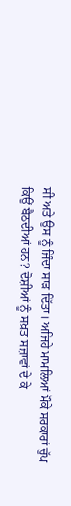ਸੀ ਅਤੇ ਉਸ ਨੂੰ ਜਿੰਦਾ ਸਾੜ ਦਿੱਤਾ। ਅਜਿਹੇ ਮਾਮਲਿਆਂ ਮੌਕੇ ਸਰਕਾਰਾਂ ਚੁੱਪ ਕਿਉਂ ਬੈਠਦੀਆਂ ਹਨ? ਦੋਸ਼ੀਆਂ ਨੂੰ ਸਖ਼ਤ ਸਜ਼ਾਵਾਂ ਦੇ ਕੇ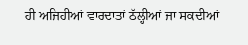ਹੀ ਅਜਿਹੀਆਂ ਵਾਰਦਾਤਾਂ ਠੱਲ੍ਹੀਆਂ ਜਾ ਸਕਦੀਆਂ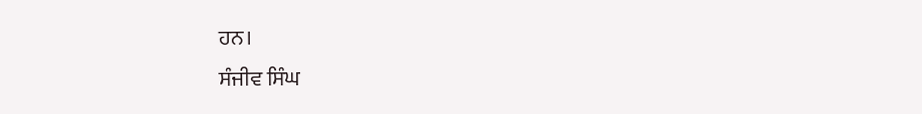ਹਨ।
ਸੰਜੀਵ ਸਿੰਘ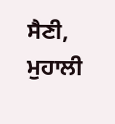ਸੈਣੀ, ਮੁਹਾਲੀ